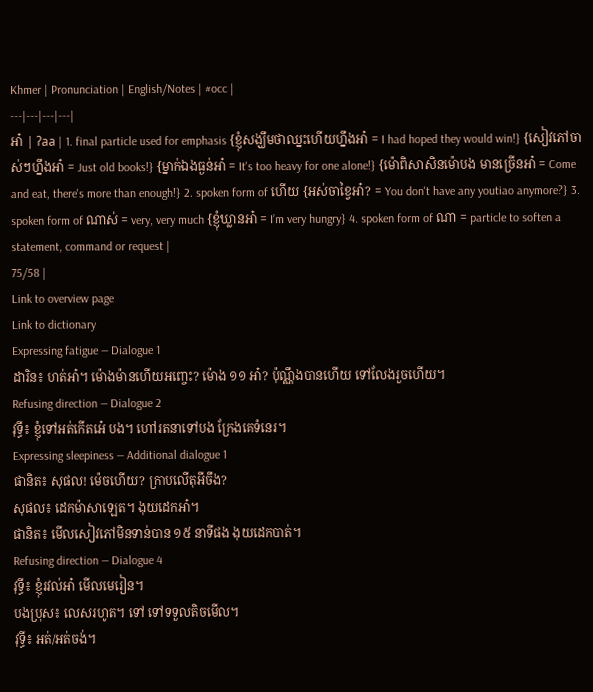Khmer | Pronunciation | English/Notes | #occ |
---|---|---|---|
អា៎ | ʔaa | 1. final particle used for emphasis {ខ្ញុំសង្ឃឹមថាឈ្នះហើយហ្នឹងអា៎ = I had hoped they would win!} {សៀវភៅចាស់ៗហ្នឹងអា៎ = Just old books!} {ម្នាក់ឯងធ្ងន់អា៎ = It's too heavy for one alone!} {ម៉ោពិសាសិនម៉ោបង មានច្រើនអា៎ = Come and eat, there's more than enough!} 2. spoken form of ហើយ {អស់ចាខ្វៃអា៎? = You don't have any youtiao anymore?} 3. spoken form of ណាស់ = very, very much {ខ្ញុំឃ្លានអា៎ = I’m very hungry} 4. spoken form of ណា = particle to soften a statement, command or request |
75/58 |
Link to overview page
Link to dictionary
Expressing fatigue — Dialogue 1
ដារិន៖ ហត់អា៎។ ម៉ោងម៉ានហើយអញ្ចេះ? ម៉ោង ១១ អា៎? ប៉ុណ្ណឹងបានហើយ ទៅលែងរួចហើយ។
Refusing direction — Dialogue 2
វុទ្ធី៖ ខ្ញុំទៅអត់កើតអេ៎ បង។ ហៅរតនាទៅបង ក្រែងគេទំនេរ។
Expressing sleepiness — Additional dialogue 1
ផានិត៖ សុផល! ម៉េចហើយ? ក្រាបលើតុអីចឹង?
សុផល៖ ដេកម៉ាសាឡេត។ ងុយដេកអា៎។
ផានិត៖ មើលសៀវភៅមិនទាន់បាន ១៥ នាទីផង ងុយដេកបាត់។
Refusing direction — Dialogue 4
វុទ្ធី៖ ខ្ញុំរវល់អា៎ មើលមេរៀន។
បងប្រុស៖ លេសរហូត។ ទៅ ទៅទទួលតិចមើល។
វុទ្ធី៖ អត់/អត់ចង់។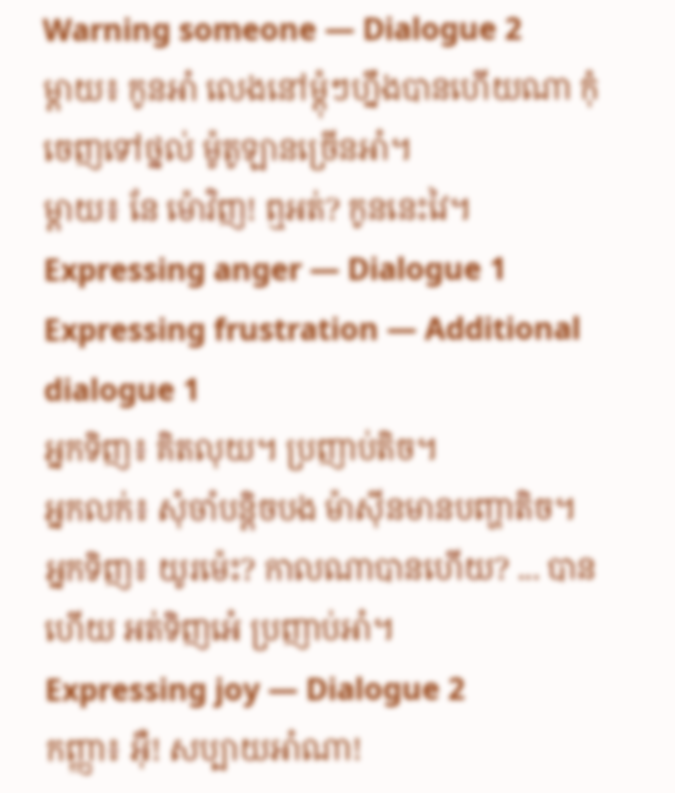Warning someone — Dialogue 2
ម្ដាយ៖ កូនអា៎ លេងនៅម្ដុំៗហ្នឹងបានហើយណា កុំចេញទៅថ្នល់ ម៉ូតូឡានច្រើនអា៎។
ម្ដាយ៖ នែ ម៉ោវិញ! ឮអត់? កូននេះវៃ។
Expressing anger — Dialogue 1
Expressing frustration — Additional dialogue 1
អ្នកទិញ៖ គិតលុយ។ ប្រញាប់តិច។
អ្នកលក់៖ សុំចាំបន្តិចបង ម៉ាស៊ីនមានបញ្ហាតិច។
អ្នកទិញ៖ យូរម៉េះ? កាលណាបានហើយ? ... បានហើយ អត់ទិញអេ៎ ប្រញាប់អា៎។
Expressing joy — Dialogue 2
កញ្ញា៖ អ៊ឺ! សប្បាយអា៎ណា!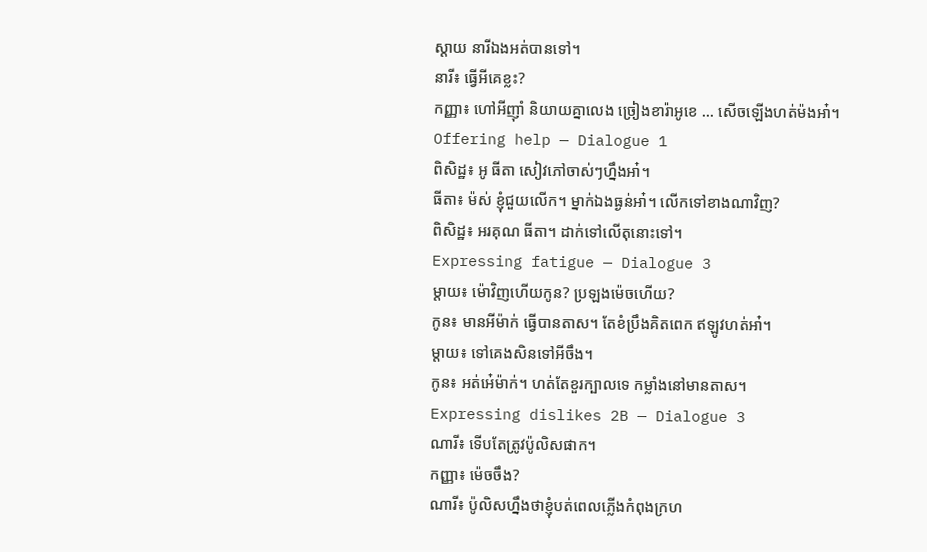ស្ដាយ នារីឯងអត់បានទៅ។
នារី៖ ធ្វើអីគេខ្លះ?
កញ្ញា៖ ហៅអីញ៉ាំ និយាយគ្នាលេង ច្រៀងខារ៉ាអូខេ ... សើចឡើងហត់ម៉ងអា៎។
Offering help — Dialogue 1
ពិសិដ្ឋ៖ អូ ធីតា សៀវភៅចាស់ៗហ្នឹងអា៎។
ធីតា៖ ម៉ស់ ខ្ញុំជួយលើក។ ម្នាក់ឯងធ្ងន់អា៎។ លើកទៅខាងណាវិញ?
ពិសិដ្ឋ៖ អរគុណ ធីតា។ ដាក់ទៅលើតុនោះទៅ។
Expressing fatigue — Dialogue 3
ម្ដាយ៖ ម៉ោវិញហើយកូន? ប្រឡងម៉េចហើយ?
កូន៖ មានអីម៉ាក់ ធ្វើបានតាស។ តែខំប្រឹងគិតពេក ឥឡូវហត់អា៎។
ម្ដាយ៖ ទៅគេងសិនទៅអីចឹង។
កូន៖ អត់អេ៎ម៉ាក់។ ហត់តែខួរក្បាលទេ កម្លាំងនៅមានតាស។
Expressing dislikes 2B — Dialogue 3
ណារី៖ ទើបតែត្រូវប៉ូលិសផាក។
កញ្ញា៖ ម៉េចចឹង?
ណារី៖ ប៉ូលិសហ្នឹងថាខ្ញុំបត់ពេលភ្លើងកំពុងក្រហ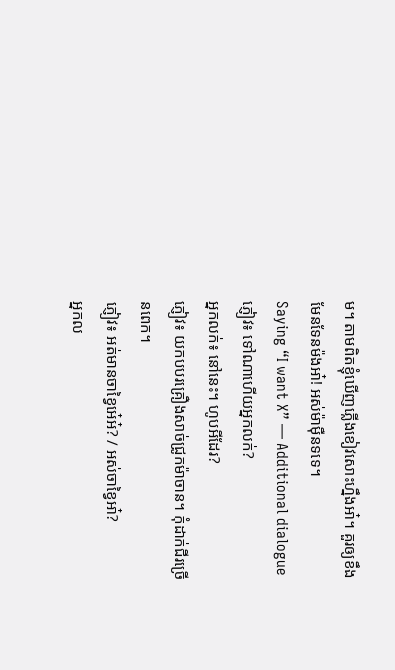ម។ តាមពិតខ្ញុំឃើញភ្លើងខៀវសោះហ្នឹងអា៎។ គួរឲ្យខឹងមែនទែនម៉ងអា៎! អស់ម៉ាម៉ឺនទទេ។
Saying “I want X” — Additional dialogue
ភ្ញៀវ៖ ទៅណាហើយអ្នកលក់?
អ្នកលក់៖ នៅនេះ។ ហូបអីដែរ?
ភ្ញៀវ៖ យកបបរគ្រឿងសាច់ជ្រូកម៉ាចាន។ កុំដាក់ជីរច្រើនពេក។
ភ្ញៀវ៖ អត់មានចាខ្វៃអេ៎អ៎? / អស់ចាខ្វៃអា៎?
អ្នកល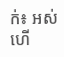ក់៖ អស់ហើ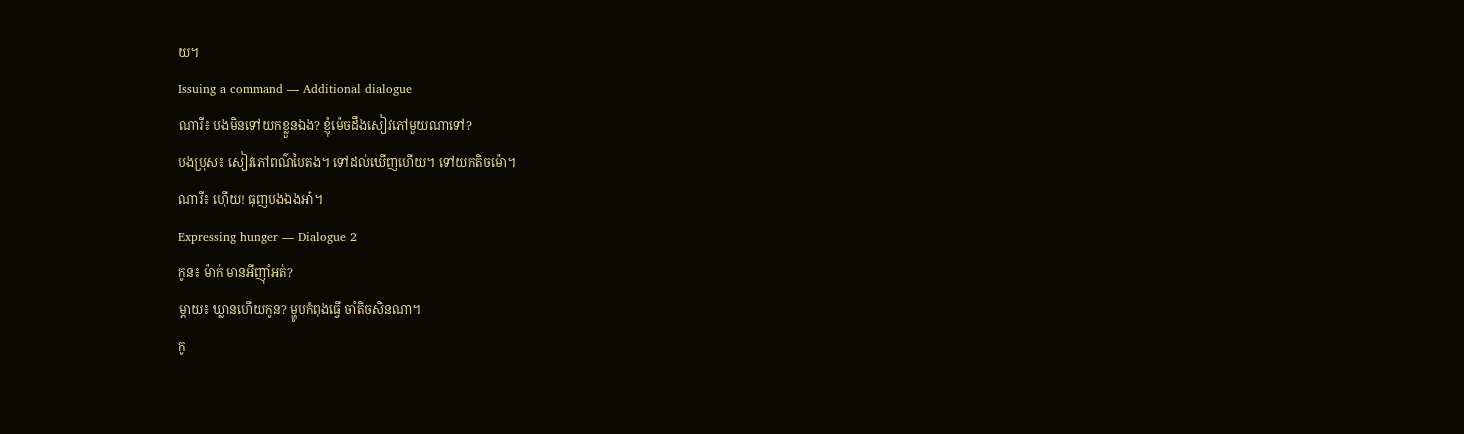យ។
Issuing a command — Additional dialogue
ណារី៖ បងមិនទៅយកខ្លួនឯង? ខ្ញុំម៉េចដឹងសៀវភៅមួយណាទៅ?
បងប្រុស៖ សៀវភៅពណ៌បៃតង។ ទៅដល់ឃើញហើយ។ ទៅយកតិចម៉ោ។
ណារី៖ ហ៊ើយ! ធុញបងឯងអា៎។
Expressing hunger — Dialogue 2
កូន៖ ម៉ាក់ មានអីញ៉ាំអត់?
ម្ដាយ៖ ឃ្លានហើយកូន? ម្ហូបកំពុងធ្វើ ចាំតិចសិនណា។
កូ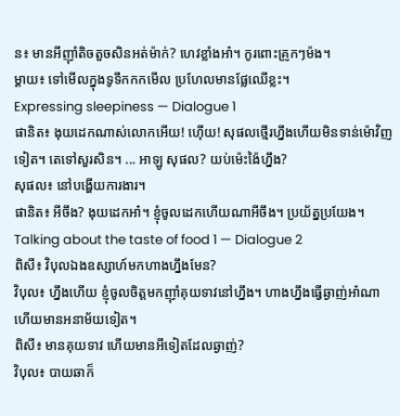ន៖ មានអីញ៉ាំតិចតួចសិនអត់ម៉ាក់? ហេវខ្លាំងអា៎។ កូរពោះគ្រូកៗម៉ង។
ម្ដាយ៖ ទៅមើលក្នុងទូទឹកកកមើល ប្រហែលមានផ្លែឈើខ្លះ។
Expressing sleepiness — Dialogue 1
ផានិត៖ ងុយដេកណាស់លោកអើយ! ហ៊ើយ! សុផលថ្មើរហ្នឹងហើយមិនទាន់ម៉ោវិញទៀត។ តេទៅសួរសិន។ ... អាឡូ សុផល? យប់ម៉េះង៉ៃហ្នឹង?
សុផល៖ នៅបង្ហើយការងារ។
ផានិត៖ អីចឹង? ងុយដេកអា៎។ ខ្ញុំចូលដេកហើយណាអីចឹង។ ប្រយ័ត្នប្រយែង។
Talking about the taste of food 1 — Dialogue 2
ពិសី៖ វិបុលឯងឧស្សាហ៍មកហាងហ្នឹងមែន?
វិបុល៖ ហ្នឹងហើយ ខ្ញុំចូលចិត្តមកញ៉ាំគុយទាវនៅហ្នឹង។ ហាងហ្នឹងធ្វើឆ្ងាញ់អា៎ណា ហើយមានអនាម័យទៀត។
ពិសី៖ មានគុយទាវ ហើយមានអីទៀតដែលឆ្ងាញ់?
វិបុល៖ បាយឆាក៏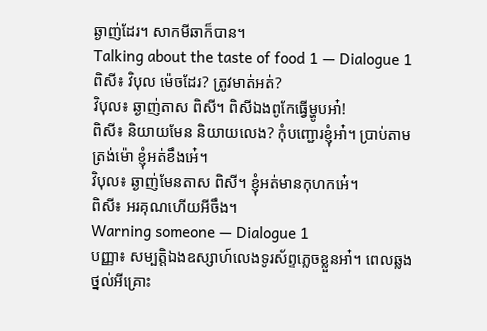ឆ្ងាញ់ដែរ។ សាកមីឆាក៏បាន។
Talking about the taste of food 1 — Dialogue 1
ពិសី៖ វិបុល ម៉េចដែរ? ត្រូវមាត់អត់?
វិបុល៖ ឆ្ងាញ់តាស ពិសី។ ពិសីឯងពូកែធ្វើម្ហូបអា៎!
ពិសី៖ និយាយមែន និយាយលេង? កុំបញ្ជោរខ្ញុំអា៎។ ប្រាប់តាមត្រង់ម៉ោ ខ្ញុំអត់ខឹងអេ៎។
វិបុល៖ ឆ្ងាញ់មែនតាស ពិសី។ ខ្ញុំអត់មានកុហកអេ៎។
ពិសី៖ អរគុណហើយអីចឹង។
Warning someone — Dialogue 1
បញ្ញា៖ សម្បត្តិឯងឧស្សាហ៍លេងទូរស័ព្ទភ្លេចខ្លួនអា៎។ ពេលឆ្លងថ្នល់អីគ្រោះ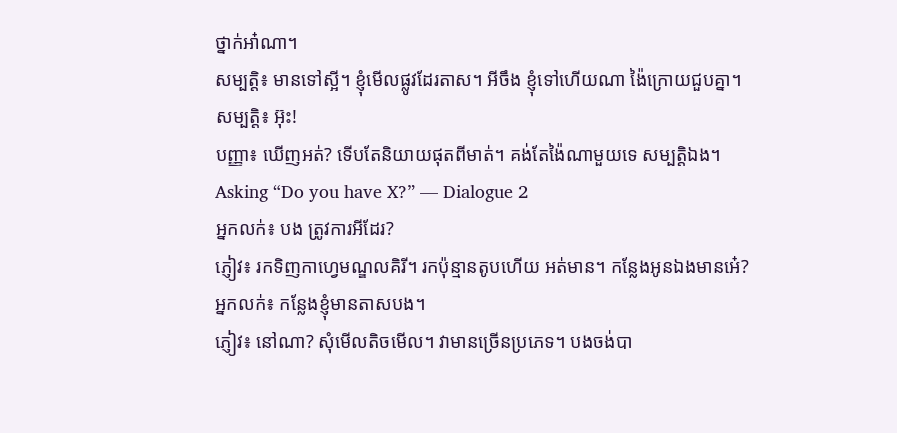ថ្នាក់អា៎ណា។
សម្បត្តិ៖ មានទៅស្អី។ ខ្ញុំមើលផ្លូវដែរតាស។ អីចឹង ខ្ញុំទៅហើយណា ង៉ៃក្រោយជួបគ្នា។
សម្បត្តិ៖ អ៊ុះ!
បញ្ញា៖ ឃើញអត់? ទើបតែនិយាយផុតពីមាត់។ គង់តែង៉ៃណាមួយទេ សម្បត្តិឯង។
Asking “Do you have X?” — Dialogue 2
អ្នកលក់៖ បង ត្រូវការអីដែរ?
ភ្ញៀវ៖ រកទិញកាហ្វេមណ្ឌលគិរី។ រកប៉ុន្មានតូបហើយ អត់មាន។ កន្លែងអូនឯងមានអេ៎?
អ្នកលក់៖ កន្លែងខ្ញុំមានតាសបង។
ភ្ញៀវ៖ នៅណា? សុំមើលតិចមើល។ វាមានច្រើនប្រភេទ។ បងចង់បា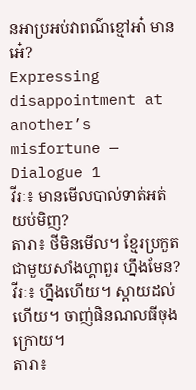នអាប្រអប់វាពណ៌ខ្មៅអា៎ មានអេ៎?
Expressing disappointment at another’s misfortune — Dialogue 1
វីរៈ៖ មានមើលបាល់ទាត់អត់យប់មិញ?
តារា៖ ថីមិនមើល។ ខ្មែរប្រកួតជាមួយសាំងហ្គាពួរ ហ្នឹងមែន?
វីរៈ៖ ហ្នឹងហើយ។ ស្ដាយដល់ហើយ។ ចាញ់ផិនណលធីចុងក្រោយ។
តារា៖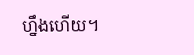ហ្នឹងហើយ។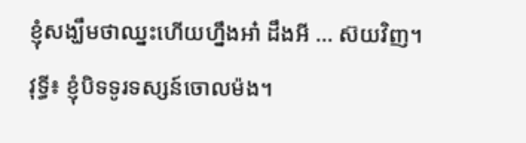ខ្ញុំសង្ឃឹមថាឈ្នះហើយហ្នឹងអា៎ ដឹងអី … ស៊យវិញ។
វុទ្ធី៖ ខ្ញុំបិទទូរទស្សន៍ចោលម៉ង។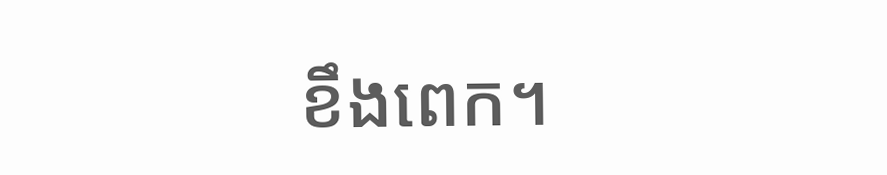ខឹងពេក។